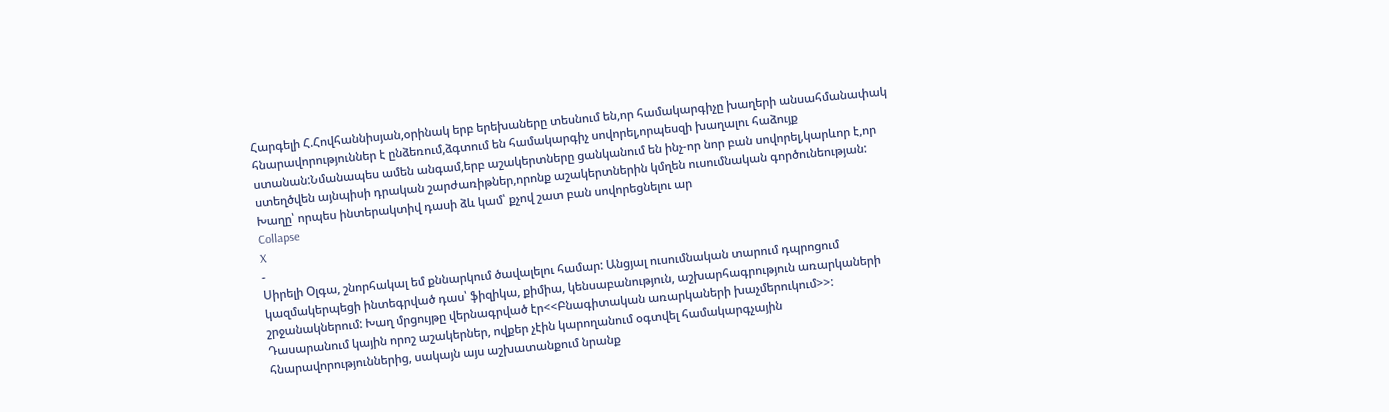Հարգելի Հ.Հովհաննիսյան,օրինակ երբ երեխաները տեսնում են,որ համակարգիչը խաղերի անսահմանափակ հնարավորություններ է ընձեռում,ձգտում են համակարգիչ սովորել,որպեսզի խաղալու հաձույք ստանան:Նմանապես ամեն անգամ,երբ աշակերտները ցանկանում են ինչ-որ նոր բան սովորել,կարևոր է,որ ստեղծվեն այնպիսի դրական շարժառիթներ,որոնք աշակերտներին կմղեն ուսումնական գործունեության:
Խաղը՝ որպես ինտերակտիվ դասի ձև կամ՝ քչով շատ բան սովորեցնելու ար
Collapse
X
-
Սիրելի Օլգա, շնորհակալ եմ քննարկում ծավալելու համար: Անցյալ ուսումնական տարում դպրոցում կազմակերպեցի ինտեգրված դաս՝ ֆիզիկա, քիմիա, կենսաբանություն, աշխարհագրություն առարկաների շրջանակներում: Խաղ մրցույթը վերնագրված էր<<Բնագիտական առարկաների խաչմերուկում>>: Դասարանում կային որոշ աշակերներ, ովքեր չէին կարողանում օգտվել համակարգչային հնարավորություններից, սակայն այս աշխատանքում նրանք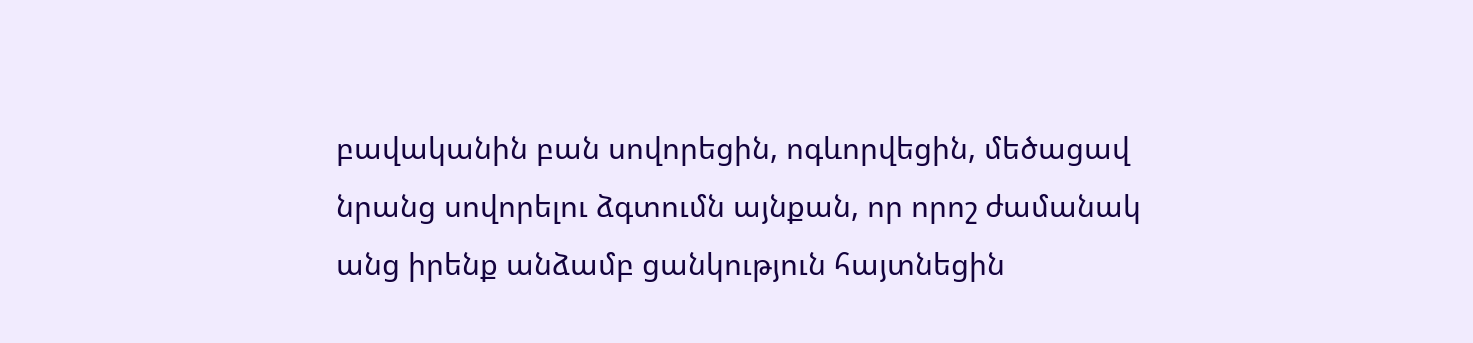բավականին բան սովորեցին, ոգևորվեցին, մեծացավ նրանց սովորելու ձգտումն այնքան, որ որոշ ժամանակ անց իրենք անձամբ ցանկություն հայտնեցին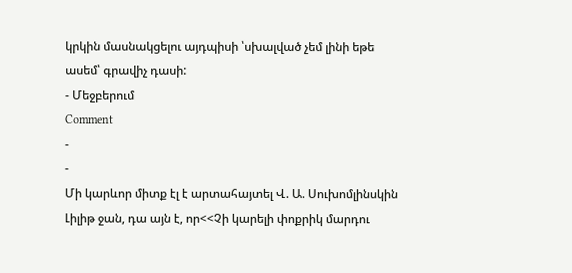կրկին մասնակցելու այդպիսի ՝սխալված չեմ լինի եթե ասեմ՝ գրավիչ դասի:
- Մեջբերում
Comment
-
-
Մի կարևոր միտք էլ է արտահայտել Վ. Ա. Սուխոմլինսկին Լիլիթ ջան, դա այն է, որ<<Չի կարելի փոքրիկ մարդու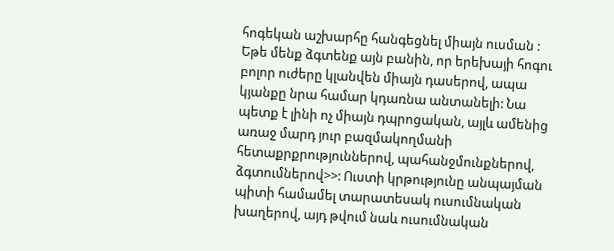հոգեկան աշխարհը հանգեցնել միայն ուսման : Եթե մենք ձգտենք այն բանին, որ երեխայի հոգու բոլոր ուժերը կլանվեն միայն դասերով, ապա կյանքը նրա համար կդառնա անտանելի: Նա պետք է լինի ոչ միայն դպրոցական, այլև ամենից առաջ մարդ յուր բազմակողմանի հետաքրքրություններով, պահանջմունքներով, ձգտումներով>>: Ուստի կրթությունը անպայման պիտի համամել տարատեսակ ուսումնական խաղերով, այդ թվում նաև ուսումնական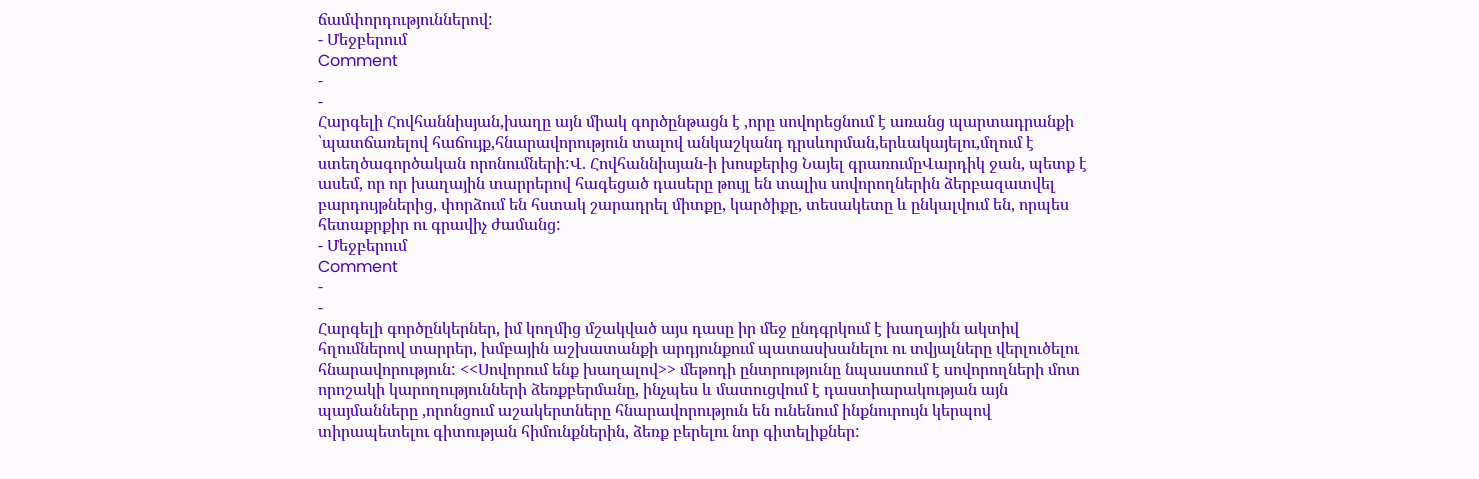ճամփորդություններով:
- Մեջբերում
Comment
-
-
Հարգելի Հովհաննիսյան,խաղը այն միակ գործընթացն է ,որը սովորեցնում է առանց պարտադրանքի ՝պատճառելով հաճույք,հնարավորություն տալով անկաշկանդ դրսևորման,երևակայելու,մղում է ստեղծագործական որոնումների:Վ. Հովհաննիսյան-ի խոսքերից Նայել գրառումըՎարդիկ ջան, պետք է ասեմ, որ որ խաղային տարրերով հագեցած դասերը թույլ են տալիս սովորողներին ձերբազատվել բարդույթներից, փորձում են հստակ շարադրել միտքը, կարծիքը, տեսակետը և ընկալվում են, որպես հետաքրքիր ու գրավիչ ժամանց:
- Մեջբերում
Comment
-
-
Հարգելի գործընկերներ, իմ կողմից մշակված այս դասը իր մեջ ընդգրկում է խաղային ակտիվ հղումներով տարրեր, խմբային աշխատանքի արդյունքում պատասխանելու ու տվյալները վերլուծելու հնարավորություն: <<Սովորում ենք խաղալով>> մեթոդի ընտրությունը նպաստում է սովորողների մոտ որոշակի կարողությունների ձեռքբերմանը, ինչպես և մատուցվում է դաստիարակության այն պայմանները ,որոնցում աշակերտները հնարավորություն են ունենում ինքնուրույն կերպով տիրապետելու գիտության հիմունքներին, ձեռք բերելու նոր գիտելիքներ: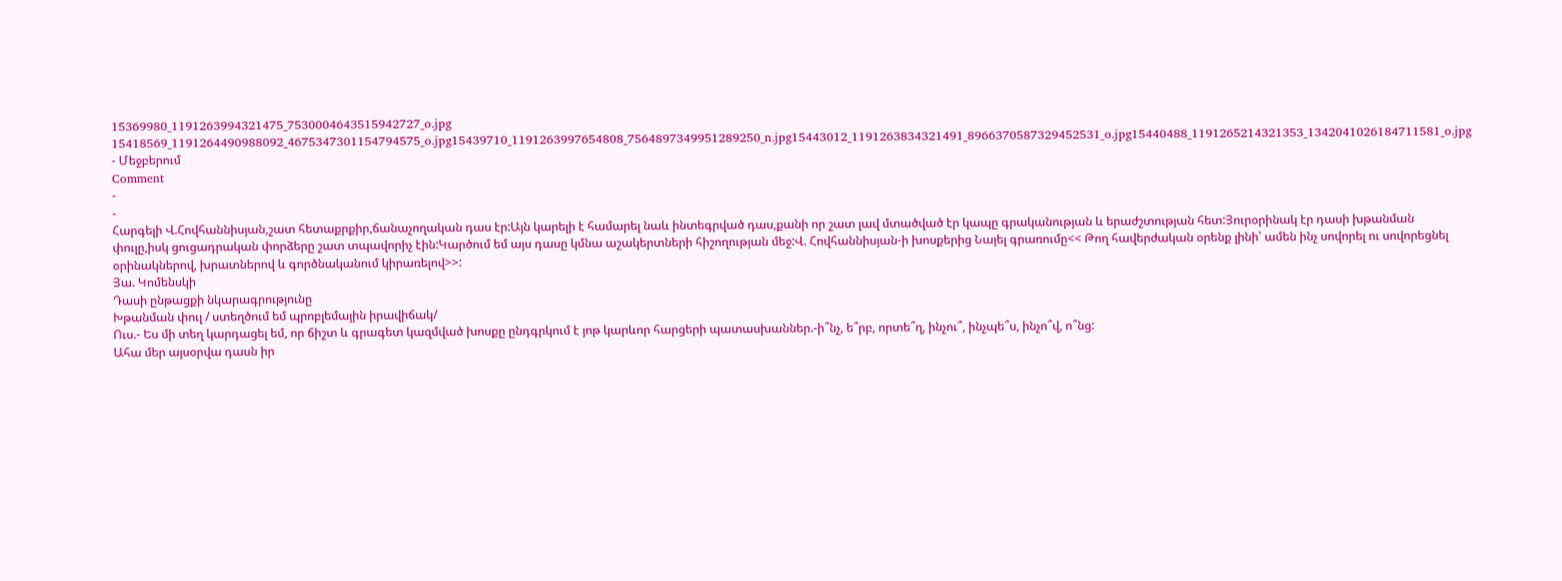15369980_1191263994321475_7530004643515942727_o.jpg 15418569_1191264490988092_4675347301154794575_o.jpg15439710_1191263997654808_7564897349951289250_n.jpg15443012_1191263834321491_8966370587329452531_o.jpg15440488_1191265214321353_1342041026184711581_o.jpg
- Մեջբերում
Comment
-
-
Հարգելի Վ.Հովհաննիսյան,շատ հետաքրքիր,ճանաչողական դաս էր:Այն կարելի է համարել նաև ինտեգրված դաս,քանի որ շատ լավ մտածված էր կապը գրականության և երաժշտության հետ:Յուրօրինակ էր դասի խթանման փուլը,իսկ ցուցադրական փորձերը շատ տպավորիչ էին:Կարծում եմ այս դասը կմնա աշակերտների հիշողության մեջ:Վ. Հովհաննիսյան-ի խոսքերից Նայել գրառումը<< Թող հավերժական օրենք լինի՝ ամեն ինչ սովորել ու սովորեցնել օրինակներով, խրատներով և գործնականում կիրառելով>>:
Յա. Կոմենսկի
Դասի ընթացքի նկարագրությունը
Խթանման փուլ / ստեղծում եմ պրոբլեմային իրավիճակ/
Ուս.- Ես մի տեղ կարդացել եմ, որ ճիշտ և գրագետ կազմված խոսքը ընդգրկում է յոթ կարևոր հարցերի պատասխաններ.-ի՞նչ, ե՞րբ, որտե՞ղ, ինչու՞, ինչպե՞ս, ինչո՞վ, ո՞նց:
Ահա մեր այսօրվա դասն իր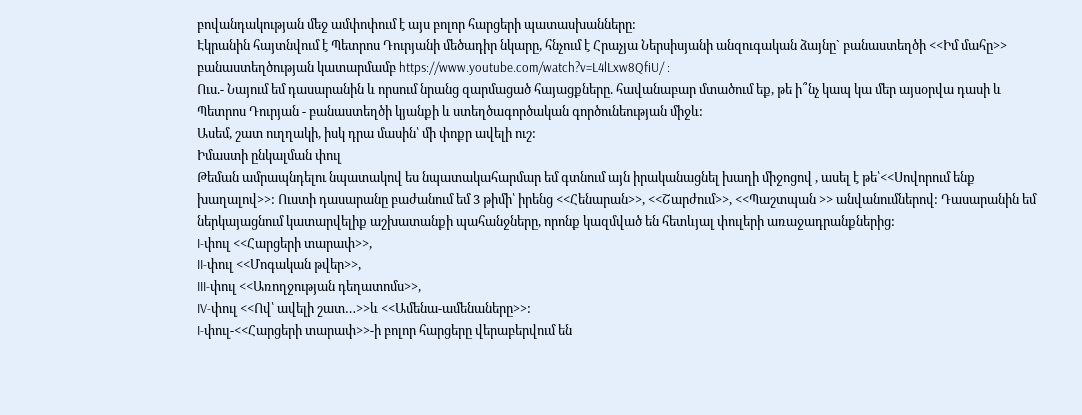բովանդակության մեջ ամփոփում է այս բոլոր հարցերի պատասխանները:
Էկրանին հայտնվում է Պետրոս Դուրյանի մեծադիր նկարը, հնչում է Հրաչյա Ներսիսյանի անզուգական ձայնը` բանաստեղծի <<Իմ մահը>> բանաստեղծության կատարմամբ https://www.youtube.com/watch?v=L4lLxw8QfiU/ :
Ուս.- Նայում եմ դասարանին և որսում նրանց զարմացած հայացքները. հավանաբար մտածում եք, թե ի՞նչ կապ կա մեր այսօրվա դասի և Պետրոս Դուրյան - բանաստեղծի կյանքի և ստեղծագործական գործունեության միջև:
Ասեմ, շատ ուղղակի, իսկ դրա մասին՝ մի փոքր ավելի ուշ:
Իմաստի ընկալման փուլ
Թեման ամրապնդելու նպատակով ես նպատակահարմար եմ գտնում այն իրականացնել խաղի միջոցով , ասել է թե՝<<Սովորում ենք խաղալով>>: Ուստի դասարանը բաժանում եմ 3 թիմի՝ իրենց <<Հենարան>>, <<Շարժում>>, <<Պաշտպան >> անվանումներով: Դասարանին եմ ներկայացնում կատարվելիք աշխատանքի պահանջները, որոնք կազմված են հետևյալ փուլերի առաջադրանքներից:
I-փուլ <<Հարցերի տարափ>>,
II-փուլ <<Մոգական թվեր>>,
III-փուլ <<Առողջության դեղատոմս>>,
IV-փուլ <<Ով՝ ավելի շատ…>>և <<Ամենա-ամենաները>>:
I-փուլ-<<Հարցերի տարափ>>-ի բոլոր հարցերը վերաբերվում են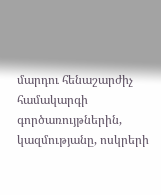մարդու հենաշարժիչ համակարգի գործառույթներին, կազմությանը, ոսկրերի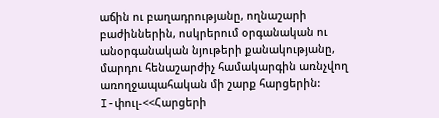աճին ու բաղադրությանը, ողնաշարի բաժիններին, ոսկրերում օրգանական ու անօրգանական նյութերի քանակությանը, մարդու հենաշարժիչ համակարգին առնչվող առողջապահական մի շարք հարցերին:
I-փուլ-<<Հարցերի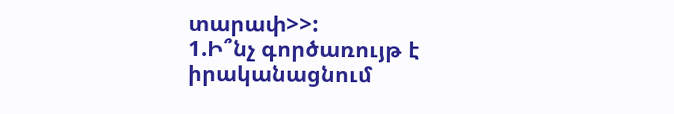տարափ>>:
1.Ի՞նչ գործառույթ է իրականացնում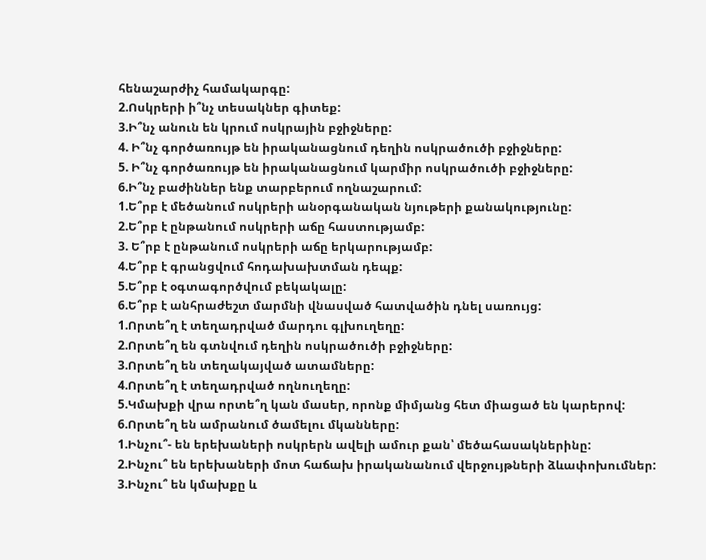հենաշարժիչ համակարգը:
2.Ոսկրերի ի՞նչ տեսակներ գիտեք:
3.Ի՞նչ անուն են կրում ոսկրային բջիջները:
4. Ի՞նչ գործառույթ են իրականացնում դեղին ոսկրածուծի բջիջները:
5. Ի՞նչ գործառույթ են իրականացնում կարմիր ոսկրածուծի բջիջները:
6.Ի՞նչ բաժիններ ենք տարբերում ողնաշարում:
1.Ե՞րբ է մեծանում ոսկրերի անօրգանական նյութերի քանակությունը:
2.Ե՞րբ է ընթանում ոսկրերի աճը հաստությամբ:
3. Ե՞րբ է ընթանում ոսկրերի աճը երկարությամբ:
4.Ե՞րբ է գրանցվում հոդախախտման դեպք:
5.Ե՞րբ է օգտագործվում բեկակալը:
6.Ե՞րբ է անհրաժեշտ մարմնի վնասված հատվածին դնել սառույց:
1.Որտե՞ղ է տեղադրված մարդու գլխուղեղը:
2.Որտե՞ղ են գտնվում դեղին ոսկրածուծի բջիջները:
3.Որտե՞ղ են տեղակայված ատամները:
4.Որտե՞ղ է տեղադրված ողնուղեղը:
5.Կմախքի վրա որտե՞ղ կան մասեր, որոնք միմյանց հետ միացած են կարերով:
6.Որտե՞ղ են ամրանում ծամելու մկանները:
1.Ինչու՞- են երեխաների ոսկրերն ավելի ամուր քան՝ մեծահասակներինը:
2.Ինչու՞ են երեխաների մոտ հաճախ իրականանում վերջույթների ձևափոխումներ:
3.Ինչու՞ են կմախքը և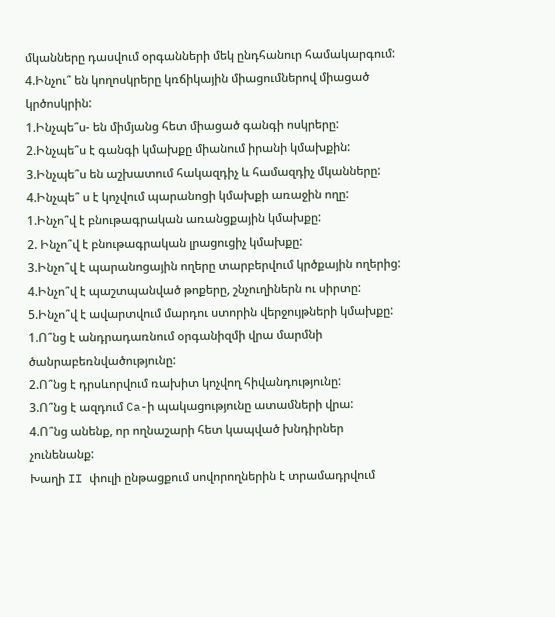մկանները դասվում օրգանների մեկ ընդհանուր համակարգում:
4.Ինչու՞ են կողոսկրերը կռճիկային միացումներով միացած կրծոսկրին:
1.Ինչպե՞ս- են միմյանց հետ միացած գանգի ոսկրերը:
2.Ինչպե՞ս է գանգի կմախքը միանում իրանի կմախքին:
3.Ինչպե՞ս են աշխատում հակազդիչ և համազդիչ մկանները:
4.Ինչպե՞ ս է կոչվում պարանոցի կմախքի առաջին ողը:
1.Ինչո՞վ է բնութագրական առանցքային կմախքը:
2. Ինչո՞վ է բնութագրական լրացուցիչ կմախքը:
3.Ինչո՞վ է պարանոցային ողերը տարբերվում կրծքային ողերից:
4.Ինչո՞վ է պաշտպանված թոքերը, շնչուղիներն ու սիրտը:
5.Ինչո՞վ է ավարտվում մարդու ստորին վերջույթների կմախքը:
1.Ո՞նց է անդրադառնում օրգանիզմի վրա մարմնի ծանրաբեռնվածությունը:
2.Ո՞նց է դրսևորվում ռախիտ կոչվող հիվանդությունը:
3.Ո՞նց է ազդում Ca-ի պակացությունը ատամների վրա:
4.Ո՞նց անենք, որ ողնաշարի հետ կապված խնդիրներ չունենանք:
Խաղի II փուլի ընթացքում սովորողներին է տրամադրվում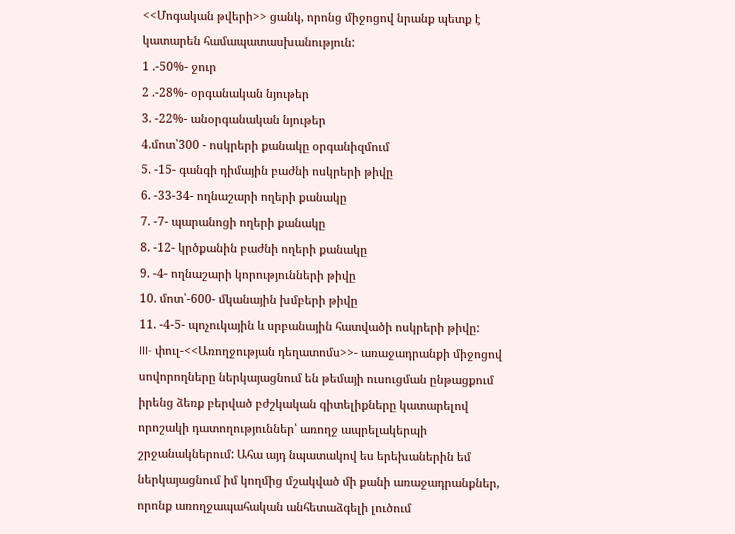<<Մոգական թվերի>> ցանկ, որոնց միջոցով նրանք պետք է կատարեն համապատասխանություն:
1 .-50%- ջուր
2 .-28%- օրգանական նյութեր
3. -22%- անօրգանական նյութեր
4.մոտ՝300 - ոսկրերի քանակը օրգանիզմում
5. -15- գանգի դիմային բաժնի ոսկրերի թիվը
6. -33-34- ողնաշարի ողերի քանակը
7. -7- պարանոցի ողերի քանակը
8. -12- կրծքանին բաժնի ողերի քանակը
9. -4- ողնաշարի կորությունների թիվը
10. մոտ՝-600- մկանային խմբերի թիվը
11. -4-5- պոչուկային և սրբանային հատվածի ոսկրերի թիվը:
III- փուլ-<<Առողջության դեղատոմս>>- առաջադրանքի միջոցով սովորողները ներկայացնում են թեմայի ուսուցման ընթացքում իրենց ձեռք բերված բժշկական գիտելիքները կատարելով որոշակի դատողություններ՝ առողջ ապրելակերպի շրջանակներում: Ահա այդ նպատակով ես երեխաներին եմ ներկայացնում իմ կողմից մշակված մի քանի առաջադրանքներ, որոնք առողջապահական անհետաձգելի լուծում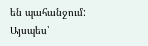են պահանջում: Այսպես՝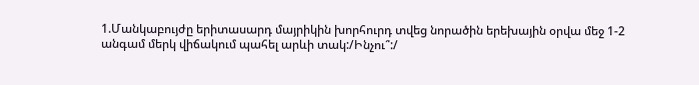1.Մանկաբույժը երիտասարդ մայրիկին խորհուրդ տվեց նորածին երեխային օրվա մեջ 1-2 անգամ մերկ վիճակում պահել արևի տակ:/Ինչու՞:/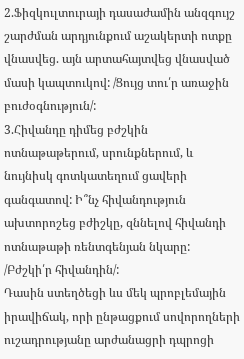2.Ֆիզկուլտուրայի դասաժամին անզգույշ շարժման արդյունքում աշակերտի ոտքը վնասվեց. այն արտահայտվեց վնասված մասի կապտուկով: /Ցույց տու՛ր առաջին բուժօգնություն/:
3.Հիվանդը դիմեց բժշկին ոտնաթաթերում, սրունքներում, և նույնիսկ գոտկատեղում ցավերի գանգատով: Ի՞նչ հիվանդություն ախտորոշեց բժիշկը, զննելով հիվանդի ոտնաթաթի ռենտգենյան նկարը:
/Բժշկի՛ր հիվանդին/:
Դասին ստեղծեցի ևս մեկ պրոբլեմային իրավիճակ, որի ընթացքում սովորողների ուշադրությանը արժանացրի դպրոցի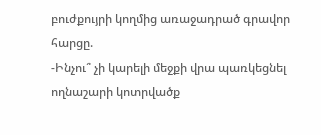բուժքույրի կողմից առաջադրած գրավոր հարցը.
-Ինչու՞ չի կարելի մեջքի վրա պառկեցնել ողնաշարի կոտրվածք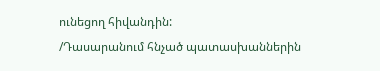ունեցող հիվանդին:
/Դասարանում հնչած պատասխաններին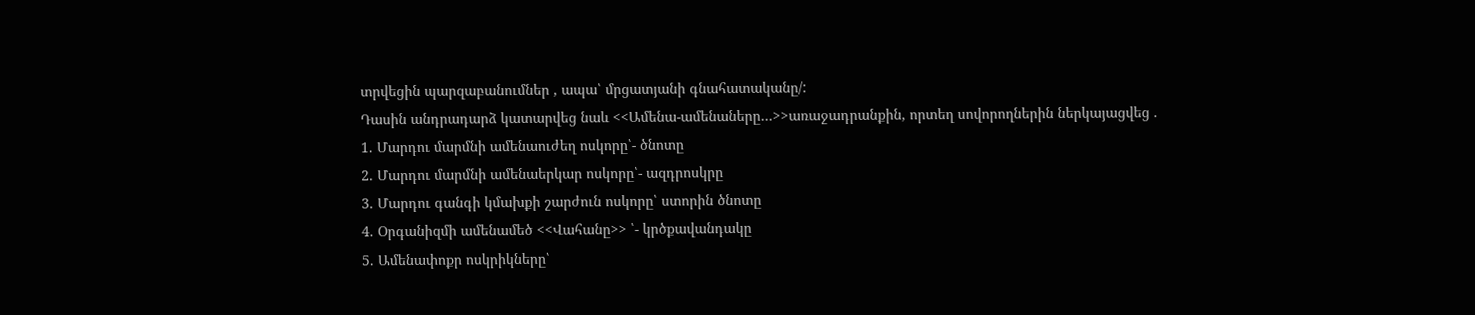տրվեցին պարզաբանումներ , ապա՝ մրցատյանի գնահատականը/:
Դասին անդրադարձ կատարվեց նաև <<Ամենա-ամենաները…>>առաջադրանքին, որտեղ սովորողներին ներկայացվեց .
1. Մարդու մարմնի ամենաուժեղ ոսկորը՝- ծնոտը
2. Մարդու մարմնի ամենաերկար ոսկորը՝- ազդրոսկրը
3. Մարդու գանգի կմախքի շարժուն ոսկորը՝ ստորին ծնոտը
4. Օրգանիզմի ամենամեծ <<Վահանը>> ՝- կրծքավանդակը
5. Ամենափոքր ոսկրիկները՝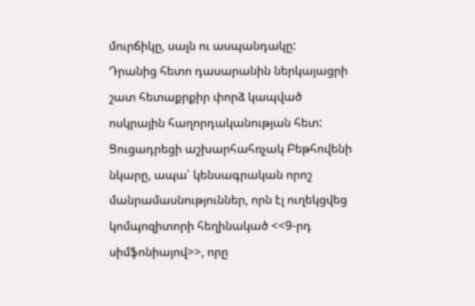մուրճիկը, սալն ու ասպանդակը:
Դրանից հետո դասարանին ներկայացրի շատ հետաքրքիր փորձ կապված ոսկրային հաղորդականության հետ:
Ցուցադրեցի աշխարհահռչակ Բեթհովենի նկարը, ապա՝ կենսագրական որոշ մանրամասնություններ, որն էլ ուղեկցվեց կոմպոզիտորի հեղինակած <<9-րդ սիմֆոնիայով>>, որը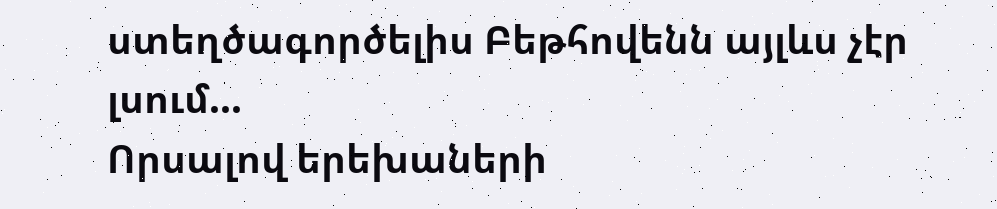ստեղծագործելիս Բեթհովենն այլևս չէր լսում...
Որսալով երեխաների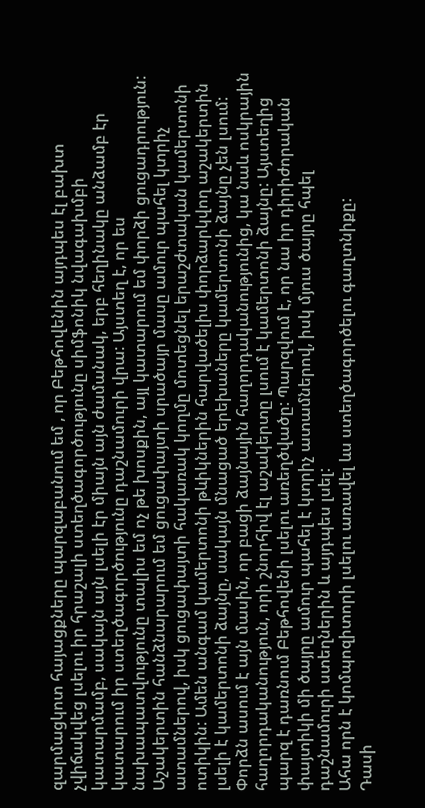զարմացկոտ հայացքները պարզաբանում եմ , որ Բեթհովենին այդպես էլ բախտ չվիճակվեց լսելու իր հրաշալի ստեղծագործությունը սիմֆոնիկ նվագախմբի կատարմամբ, սակայն այն լսելի էր միայն այն ժամանակ, երբ հեղինակը անձամբ էր կատարում իր ստեղծագործությունը դաշնամուրի վրա: Այստեղ է, որ ես նախապատվությունը տալիս եմ ոչ թե խոսքին, այլ կատարում եմ փորձի ցուցադրություն: Աշակերտին հանձնարարում եմ ցուցափայտի սրածայր մասը ամուր պահել կտրիչ ատամներով, իսկ ցուցափայտի հակառակ կողմը մոտեցնել երաշժտական կամերտոնի ոտիկին: Ամեն անգամ կամերտոնի թևիկներին հարվածելիս փորձարկվող աշակերտին լսելի է կամերտոնի ձայնը, սակայն մնացած երեխաները կամերտոնի ձայնը չեն լսում: Փորձն ասում է այն մասին, որ բացի ձայնային հաղորդականությունից, կա նաև ոսկրային հաղորդականություն, որի շնորհիվ էլ աշակերտը լսում է կամերտոնի ձայնը: Այստեղից պարզ է դառնում Բեթհովենի լսելու առեղծվածը: Պարզվում է, որ նա իր դիրիժորական փայտիկի մի ծայրը ամուր պահել է կտրիչ ատամներով, իսկ մյուս ծայրը հպել դաշնամուրի ստեղներին և այդպես լսել:
Ահա որն է կոմպոզիտորի լսելու առավել ևս ստեղծագործելու գաղտնիքը:
Դասի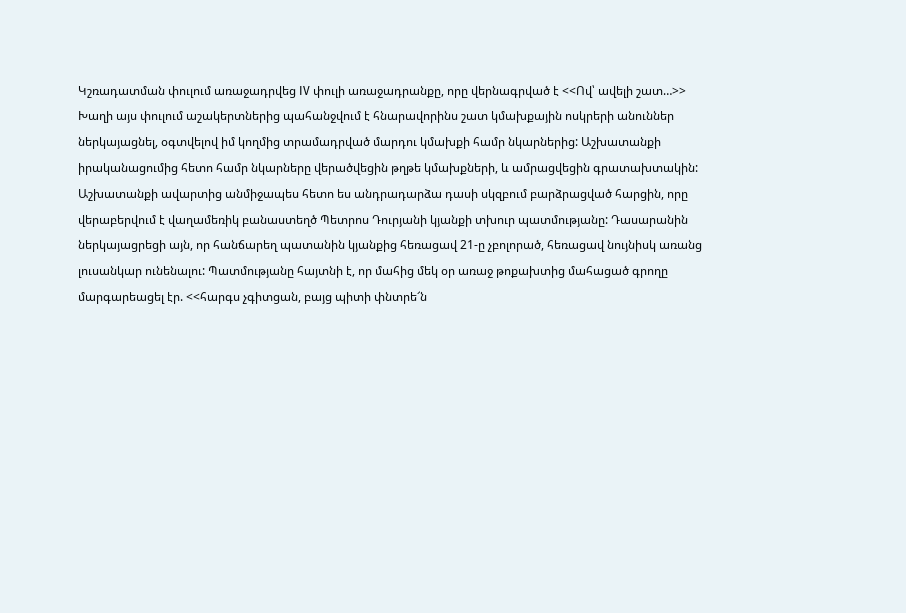Կշռադատման փուլում առաջադրվեց IV փուլի առաջադրանքը, որը վերնագրված է <<Ով՝ ավելի շատ…>>
Խաղի այս փուլում աշակերտներից պահանջվում է հնարավորինս շատ կմախքային ոսկրերի անուններ ներկայացնել, օգտվելով իմ կողմից տրամադրված մարդու կմախքի համր նկարներից: Աշխատանքի իրականացումից հետո համր նկարները վերածվեցին թղթե կմախքների, և ամրացվեցին գրատախտակին:
Աշխատանքի ավարտից անմիջապես հետո ես անդրադարձա դասի սկզբում բարձրացված հարցին, որը վերաբերվում է վաղամեռիկ բանաստեղծ Պետրոս Դուրյանի կյանքի տխուր պատմությանը: Դասարանին ներկայացրեցի այն, որ հանճարեղ պատանին կյանքից հեռացավ 21-ը չբոլորած, հեռացավ նույնիսկ առանց լուսանկար ունենալու: Պատմությանը հայտնի է, որ մահից մեկ օր առաջ թոքախտից մահացած գրողը մարգարեացել էր. <<հարգս չգիտցան, բայց պիտի փնտրե՜ն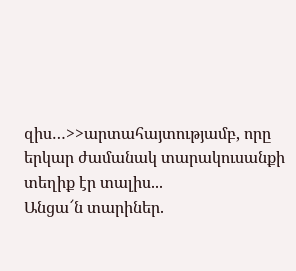զիս…>>արտահայտությամբ, որը երկար ժամանակ տարակուսանքի տեղիք էր տալիս...
Անցա՜ն տարիներ.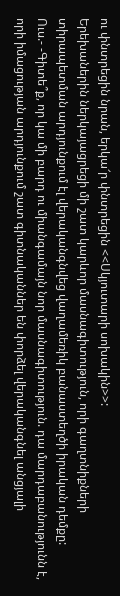ու փնտրեցին նրան, երկա՜ր փնտրեցին <<Սկյուտարի սոխակին>>:
Երեխաներին ներկայացրեցի մի շատ կարևոր մասնագիտություն, որի գաղտնիքների տիրապետման արդյունքում էլ վերականգնվեց վաղամեռիկ բանաստեղծի իրական դեմքը:
Ուս.- -Գիտե՞ք, որ կա մի բարդ ու միանգամայն նոր մասնագիտություն. դա մարդաբանությունն է, որի իմացության արդյունքում շատ գիտնականներ են փորձել վերականգնել անցյալի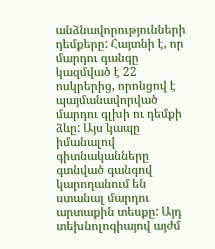անձնավորությունների դեմքերը: Հայտնի է, որ մարդու գանգը կազմված է 22 ոսկրերից, որոնցով է պայմանավորված մարդու գլխի ու դեմքի ձևը: Այս կապը իմանալով գիտնականները գտնված գանգով կարողանում են ստանալ մարդու արտաքին տեսքը: Այդ տեխնոլոգիայով այժմ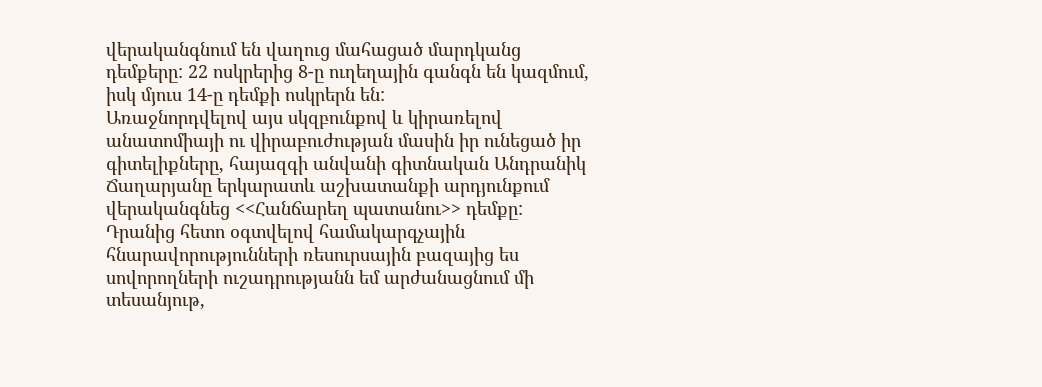վերականգնում են վաղուց մահացած մարդկանց դեմքերը: 22 ոսկրերից 8-ը ուղեղային գանգն են կազմում, իսկ մյուս 14-ը դեմքի ոսկրերն են:
Առաջնորդվելով այս սկզբունքով և կիրառելով անատոմիայի ու վիրաբուժության մասին իր ունեցած իր գիտելիքները, հայազգի անվանի գիտնական Անդրանիկ Ճաղարյանը երկարատև աշխատանքի արդյունքում վերականգնեց <<Հանճարեղ պատանու>> դեմքը:
Դրանից հետո օգտվելով համակարգչային հնարավորությունների ռեսուրսային բազայից ես սովորողների ուշադրությանն եմ արժանացնում մի տեսանյութ,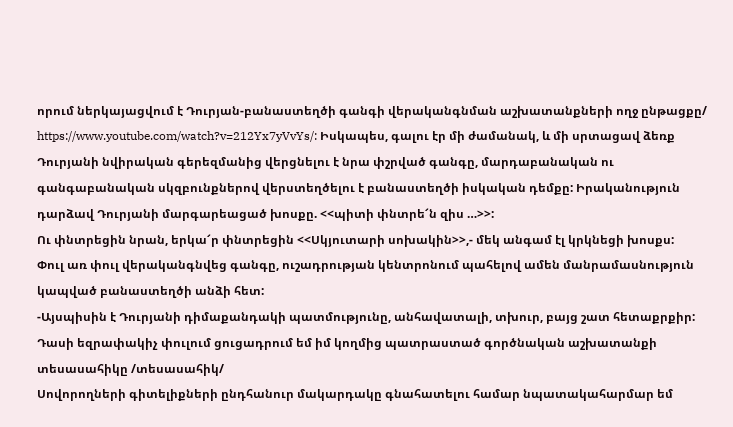որում ներկայացվում է Դուրյան-բանաստեղծի գանգի վերականգնման աշխատանքների ողջ ընթացքը/ https://www.youtube.com/watch?v=212Yx7yVvYs/: Իսկապես, գալու էր մի ժամանակ, և մի սրտացավ ձեռք Դուրյանի նվիրական գերեզմանից վերցնելու է նրա փշրված գանգը, մարդաբանական ու գանգաբանական սկզբունքներով վերստեղծելու է բանաստեղծի իսկական դեմքը: Իրականություն դարձավ Դուրյանի մարգարեացած խոսքը. <<պիտի փնտրե՜ն զիս …>>:
Ու փնտրեցին նրան, երկա՜ր փնտրեցին <<Սկյուտարի սոխակին>>,- մեկ անգամ էլ կրկնեցի խոսքս:
Փուլ առ փուլ վերականգնվեց գանգը, ուշադրության կենտրոնում պահելով ամեն մանրամասնություն կապված բանաստեղծի անձի հետ:
-Այսպիսին է Դուրյանի դիմաքանդակի պատմությունը, անհավատալի, տխուր, բայց շատ հետաքրքիր:
Դասի եզրափակիչ փուլում ցուցադրում եմ իմ կողմից պատրաստած գործնական աշխատանքի տեսասահիկը /տեսասահիկ/
Սովորողների գիտելիքների ընդհանուր մակարդակը գնահատելու համար նպատակահարմար եմ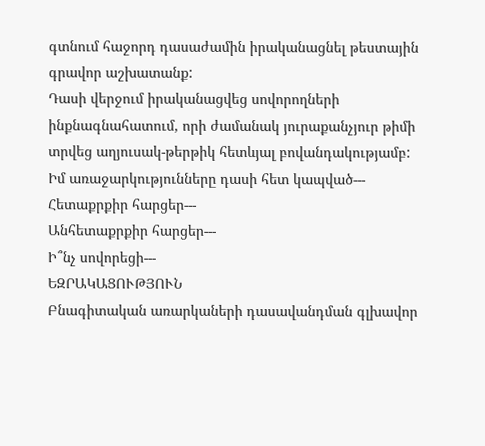գտնում հաջորդ դասաժամին իրականացնել թեստային գրավոր աշխատանք:
Դասի վերջում իրականացվեց սովորողների ինքնագնահատում, որի ժամանակ յուրաքանչյուր թիմի տրվեց աղյուսակ-թերթիկ հետևյալ բովանդակությամբ:
Իմ առաջարկությունները դասի հետ կապված---
Հետաքրքիր հարցեր---
Անհետաքրքիր հարցեր---
Ի՞նչ սովորեցի---
ԵԶՐԱԿԱՑՈՒԹՅՈՒՆ
Բնագիտական առարկաների դասավանդման գլխավոր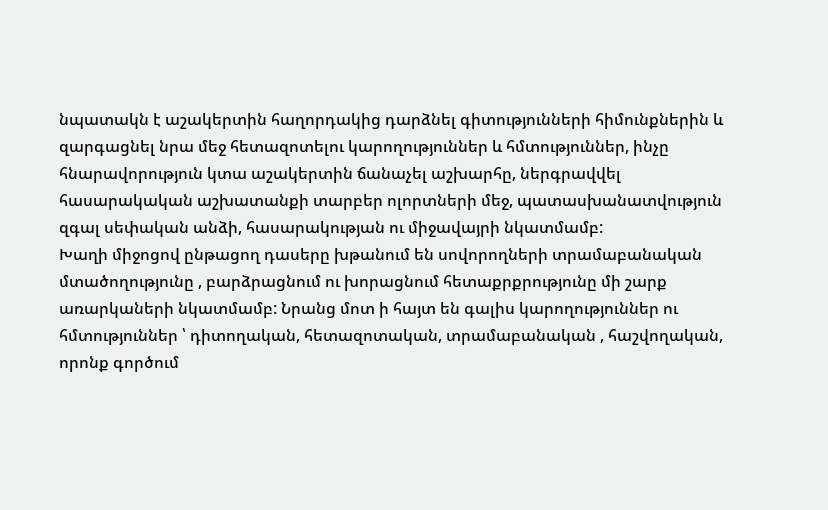նպատակն է աշակերտին հաղորդակից դարձնել գիտությունների հիմունքներին և զարգացնել նրա մեջ հետազոտելու կարողություններ և հմտություններ, ինչը հնարավորություն կտա աշակերտին ճանաչել աշխարհը, ներգրավվել հասարակական աշխատանքի տարբեր ոլորտների մեջ, պատասխանատվություն զգալ սեփական անձի, հասարակության ու միջավայրի նկատմամբ:
Խաղի միջոցով ընթացող դասերը խթանում են սովորողների տրամաբանական մտածողությունը , բարձրացնում ու խորացնում հետաքրքրությունը մի շարք առարկաների նկատմամբ: Նրանց մոտ ի հայտ են գալիս կարողություններ ու հմտություններ ՝ դիտողական, հետազոտական, տրամաբանական , հաշվողական, որոնք գործում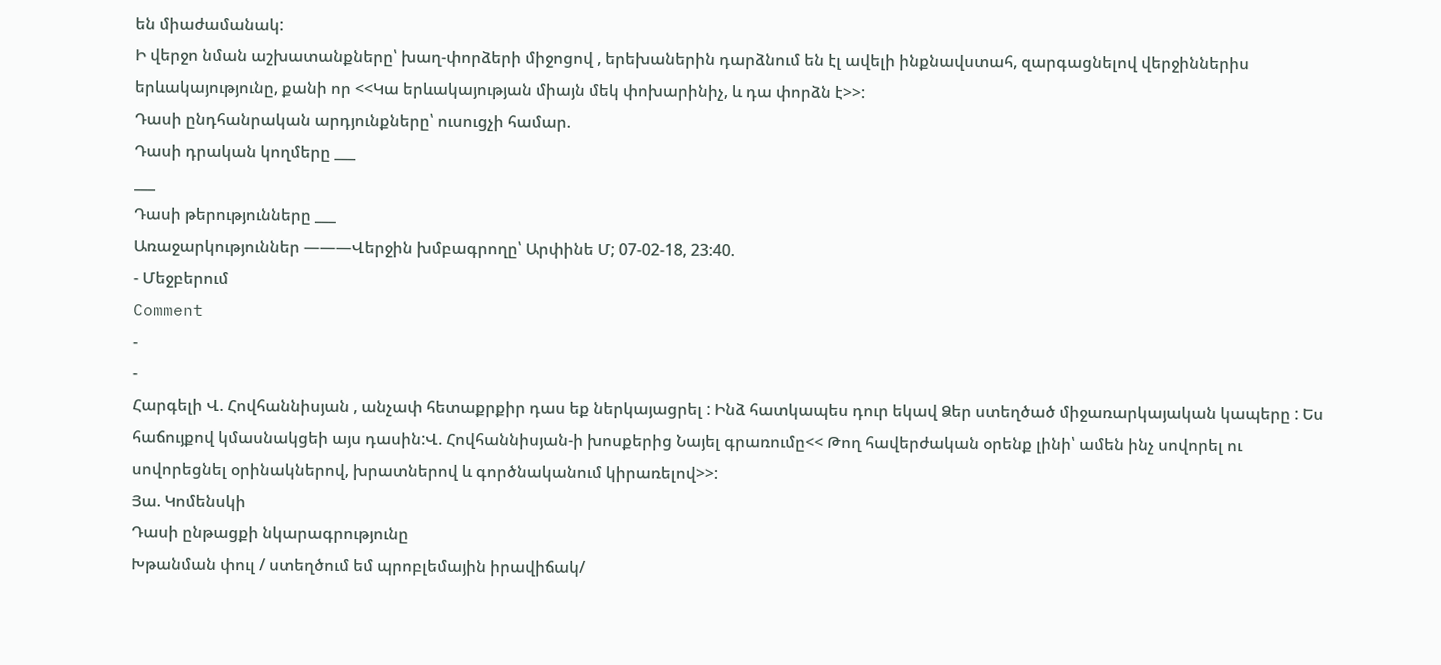են միաժամանակ:
Ի վերջո նման աշխատանքները՝ խաղ-փորձերի միջոցով , երեխաներին դարձնում են էլ ավելի ինքնավստահ, զարգացնելով վերջիններիս երևակայությունը, քանի որ <<Կա երևակայության միայն մեկ փոխարինիչ, և դա փորձն է>>:
Դասի ընդհանրական արդյունքները՝ ուսուցչի համար.
Դասի դրական կողմերը ___
___
Դասի թերությունները ___
Առաջարկություններ ———Վերջին խմբագրողը՝ Արփինե Մ; 07-02-18, 23:40.
- Մեջբերում
Comment
-
-
Հարգելի Վ. Հովհաննիսյան , անչափ հետաքրքիր դաս եք ներկայացրել : Ինձ հատկապես դուր եկավ Ձեր ստեղծած միջառարկայական կապերը : Ես հաճույքով կմասնակցեի այս դասին:Վ. Հովհաննիսյան-ի խոսքերից Նայել գրառումը<< Թող հավերժական օրենք լինի՝ ամեն ինչ սովորել ու սովորեցնել օրինակներով, խրատներով և գործնականում կիրառելով>>:
Յա. Կոմենսկի
Դասի ընթացքի նկարագրությունը
Խթանման փուլ / ստեղծում եմ պրոբլեմային իրավիճակ/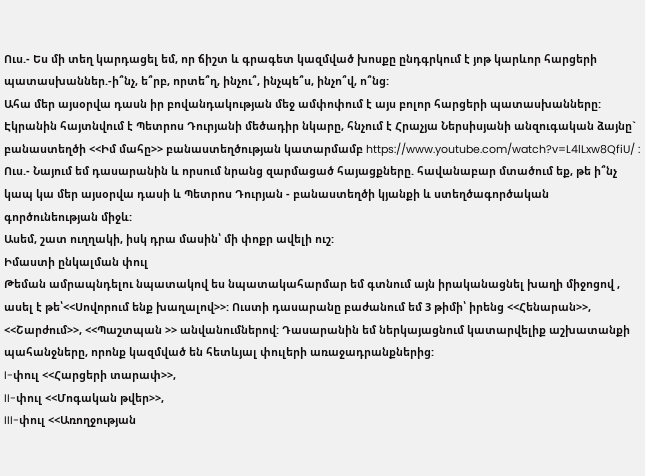Ուս.- Ես մի տեղ կարդացել եմ, որ ճիշտ և գրագետ կազմված խոսքը ընդգրկում է յոթ կարևոր հարցերի պատասխաններ.-ի՞նչ, ե՞րբ, որտե՞ղ, ինչու՞, ինչպե՞ս, ինչո՞վ, ո՞նց:
Ահա մեր այսօրվա դասն իր բովանդակության մեջ ամփոփում է այս բոլոր հարցերի պատասխանները:
Էկրանին հայտնվում է Պետրոս Դուրյանի մեծադիր նկարը, հնչում է Հրաչյա Ներսիսյանի անզուգական ձայնը` բանաստեղծի <<Իմ մահը>> բանաստեղծության կատարմամբ https://www.youtube.com/watch?v=L4lLxw8QfiU/ :
Ուս.- Նայում եմ դասարանին և որսում նրանց զարմացած հայացքները. հավանաբար մտածում եք, թե ի՞նչ կապ կա մեր այսօրվա դասի և Պետրոս Դուրյան - բանաստեղծի կյանքի և ստեղծագործական գործունեության միջև:
Ասեմ, շատ ուղղակի, իսկ դրա մասին՝ մի փոքր ավելի ուշ:
Իմաստի ընկալման փուլ
Թեման ամրապնդելու նպատակով ես նպատակահարմար եմ գտնում այն իրականացնել խաղի միջոցով , ասել է թե՝<<Սովորում ենք խաղալով>>: Ուստի դասարանը բաժանում եմ 3 թիմի՝ իրենց <<Հենարան>>, <<Շարժում>>, <<Պաշտպան >> անվանումներով: Դասարանին եմ ներկայացնում կատարվելիք աշխատանքի պահանջները, որոնք կազմված են հետևյալ փուլերի առաջադրանքներից:
I-փուլ <<Հարցերի տարափ>>,
II-փուլ <<Մոգական թվեր>>,
III-փուլ <<Առողջության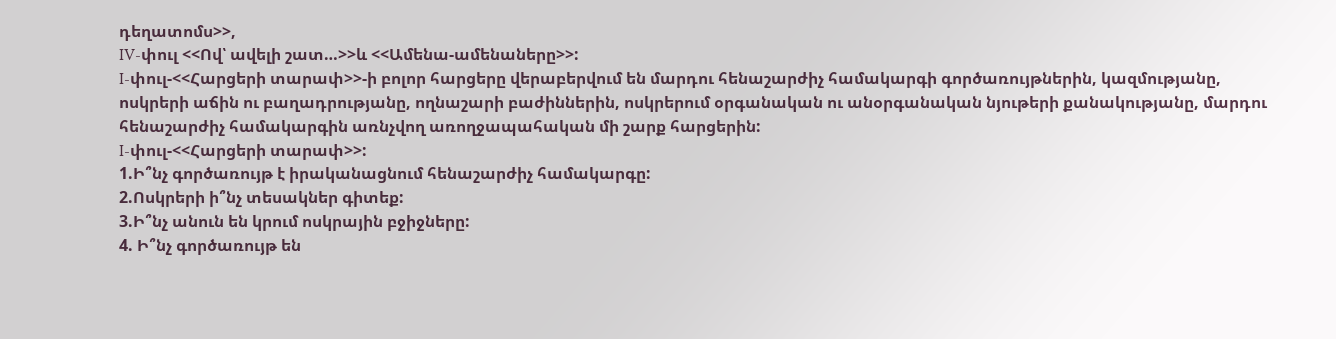դեղատոմս>>,
IV-փուլ <<Ով՝ ավելի շատ…>>և <<Ամենա-ամենաները>>:
I-փուլ-<<Հարցերի տարափ>>-ի բոլոր հարցերը վերաբերվում են մարդու հենաշարժիչ համակարգի գործառույթներին, կազմությանը, ոսկրերի աճին ու բաղադրությանը, ողնաշարի բաժիններին, ոսկրերում օրգանական ու անօրգանական նյութերի քանակությանը, մարդու հենաշարժիչ համակարգին առնչվող առողջապահական մի շարք հարցերին:
I-փուլ-<<Հարցերի տարափ>>:
1.Ի՞նչ գործառույթ է իրականացնում հենաշարժիչ համակարգը:
2.Ոսկրերի ի՞նչ տեսակներ գիտեք:
3.Ի՞նչ անուն են կրում ոսկրային բջիջները:
4. Ի՞նչ գործառույթ են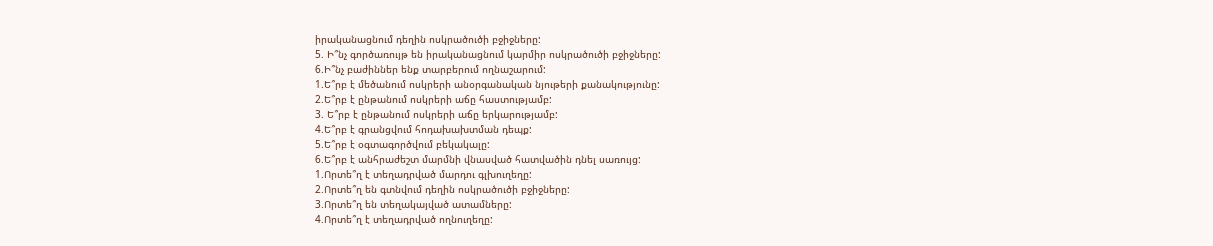իրականացնում դեղին ոսկրածուծի բջիջները:
5. Ի՞նչ գործառույթ են իրականացնում կարմիր ոսկրածուծի բջիջները:
6.Ի՞նչ բաժիններ ենք տարբերում ողնաշարում:
1.Ե՞րբ է մեծանում ոսկրերի անօրգանական նյութերի քանակությունը:
2.Ե՞րբ է ընթանում ոսկրերի աճը հաստությամբ:
3. Ե՞րբ է ընթանում ոսկրերի աճը երկարությամբ:
4.Ե՞րբ է գրանցվում հոդախախտման դեպք:
5.Ե՞րբ է օգտագործվում բեկակալը:
6.Ե՞րբ է անհրաժեշտ մարմնի վնասված հատվածին դնել սառույց:
1.Որտե՞ղ է տեղադրված մարդու գլխուղեղը:
2.Որտե՞ղ են գտնվում դեղին ոսկրածուծի բջիջները:
3.Որտե՞ղ են տեղակայված ատամները:
4.Որտե՞ղ է տեղադրված ողնուղեղը: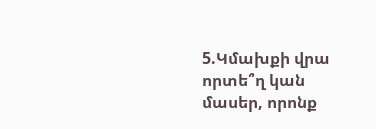5.Կմախքի վրա որտե՞ղ կան մասեր, որոնք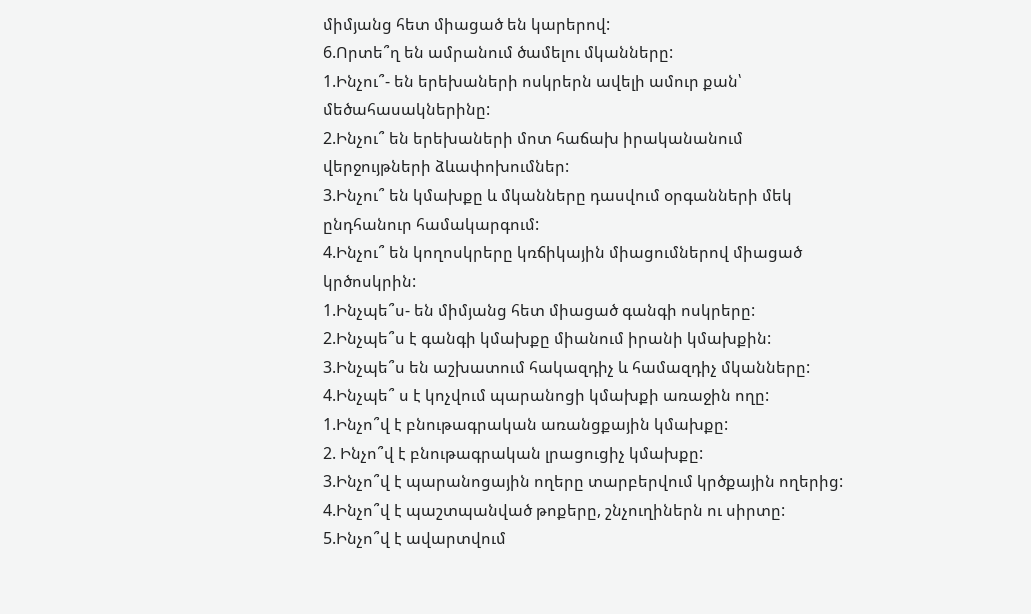միմյանց հետ միացած են կարերով:
6.Որտե՞ղ են ամրանում ծամելու մկանները:
1.Ինչու՞- են երեխաների ոսկրերն ավելի ամուր քան՝ մեծահասակներինը:
2.Ինչու՞ են երեխաների մոտ հաճախ իրականանում վերջույթների ձևափոխումներ:
3.Ինչու՞ են կմախքը և մկանները դասվում օրգանների մեկ ընդհանուր համակարգում:
4.Ինչու՞ են կողոսկրերը կռճիկային միացումներով միացած կրծոսկրին:
1.Ինչպե՞ս- են միմյանց հետ միացած գանգի ոսկրերը:
2.Ինչպե՞ս է գանգի կմախքը միանում իրանի կմախքին:
3.Ինչպե՞ս են աշխատում հակազդիչ և համազդիչ մկանները:
4.Ինչպե՞ ս է կոչվում պարանոցի կմախքի առաջին ողը:
1.Ինչո՞վ է բնութագրական առանցքային կմախքը:
2. Ինչո՞վ է բնութագրական լրացուցիչ կմախքը:
3.Ինչո՞վ է պարանոցային ողերը տարբերվում կրծքային ողերից:
4.Ինչո՞վ է պաշտպանված թոքերը, շնչուղիներն ու սիրտը:
5.Ինչո՞վ է ավարտվում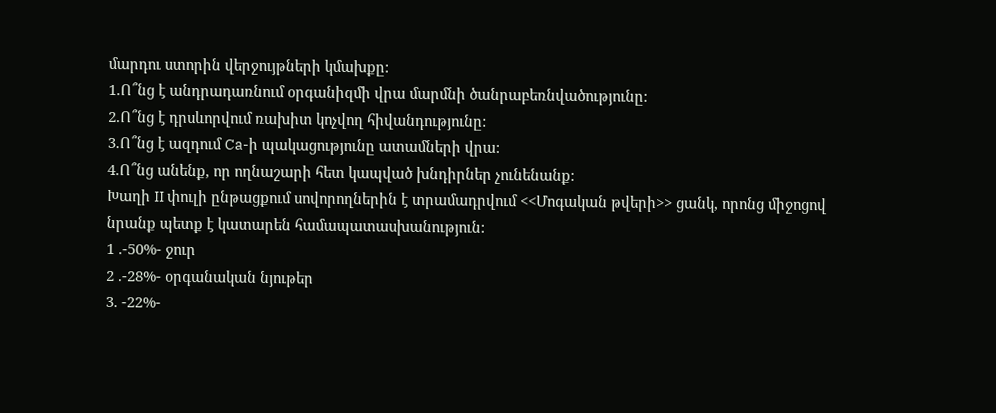մարդու ստորին վերջույթների կմախքը:
1.Ո՞նց է անդրադառնում օրգանիզմի վրա մարմնի ծանրաբեռնվածությունը:
2.Ո՞նց է դրսևորվում ռախիտ կոչվող հիվանդությունը:
3.Ո՞նց է ազդում Ca-ի պակացությունը ատամների վրա:
4.Ո՞նց անենք, որ ողնաշարի հետ կապված խնդիրներ չունենանք:
Խաղի II փուլի ընթացքում սովորողներին է տրամադրվում <<Մոգական թվերի>> ցանկ, որոնց միջոցով նրանք պետք է կատարեն համապատասխանություն:
1 .-50%- ջուր
2 .-28%- օրգանական նյութեր
3. -22%-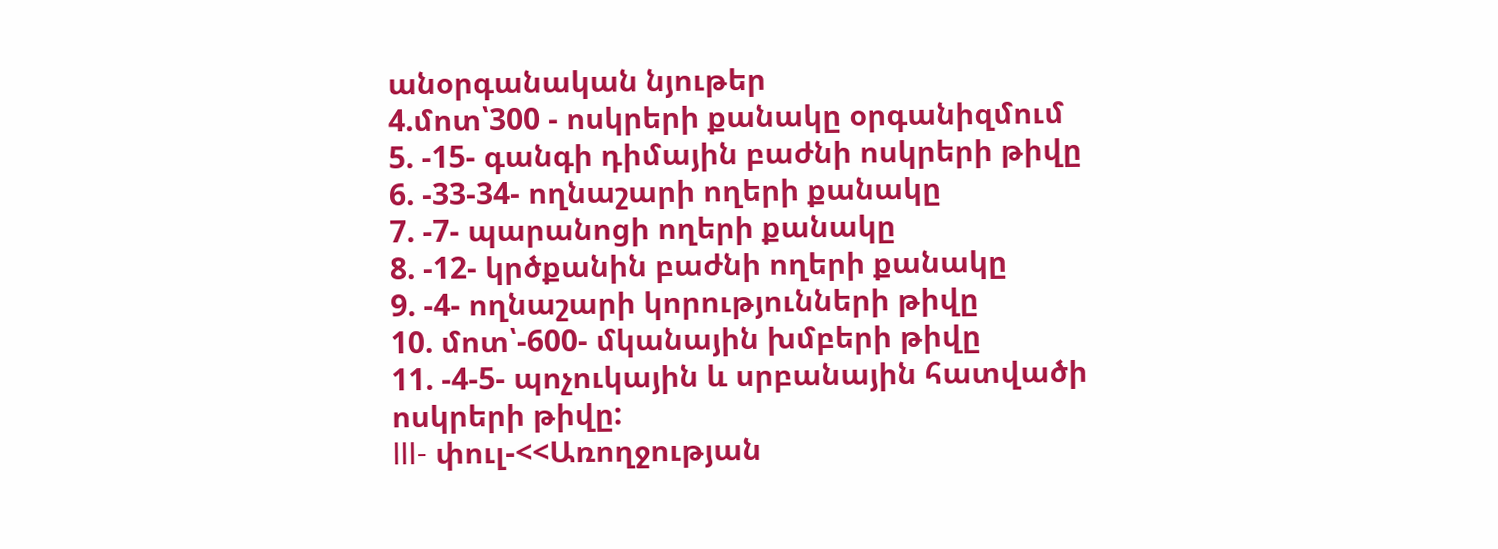անօրգանական նյութեր
4.մոտ՝300 - ոսկրերի քանակը օրգանիզմում
5. -15- գանգի դիմային բաժնի ոսկրերի թիվը
6. -33-34- ողնաշարի ողերի քանակը
7. -7- պարանոցի ողերի քանակը
8. -12- կրծքանին բաժնի ողերի քանակը
9. -4- ողնաշարի կորությունների թիվը
10. մոտ՝-600- մկանային խմբերի թիվը
11. -4-5- պոչուկային և սրբանային հատվածի ոսկրերի թիվը:
III- փուլ-<<Առողջության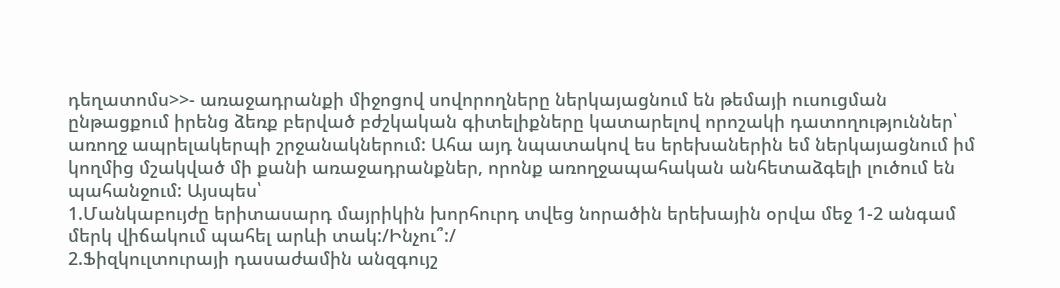դեղատոմս>>- առաջադրանքի միջոցով սովորողները ներկայացնում են թեմայի ուսուցման ընթացքում իրենց ձեռք բերված բժշկական գիտելիքները կատարելով որոշակի դատողություններ՝ առողջ ապրելակերպի շրջանակներում: Ահա այդ նպատակով ես երեխաներին եմ ներկայացնում իմ կողմից մշակված մի քանի առաջադրանքներ, որոնք առողջապահական անհետաձգելի լուծում են պահանջում: Այսպես՝
1.Մանկաբույժը երիտասարդ մայրիկին խորհուրդ տվեց նորածին երեխային օրվա մեջ 1-2 անգամ մերկ վիճակում պահել արևի տակ:/Ինչու՞:/
2.Ֆիզկուլտուրայի դասաժամին անզգույշ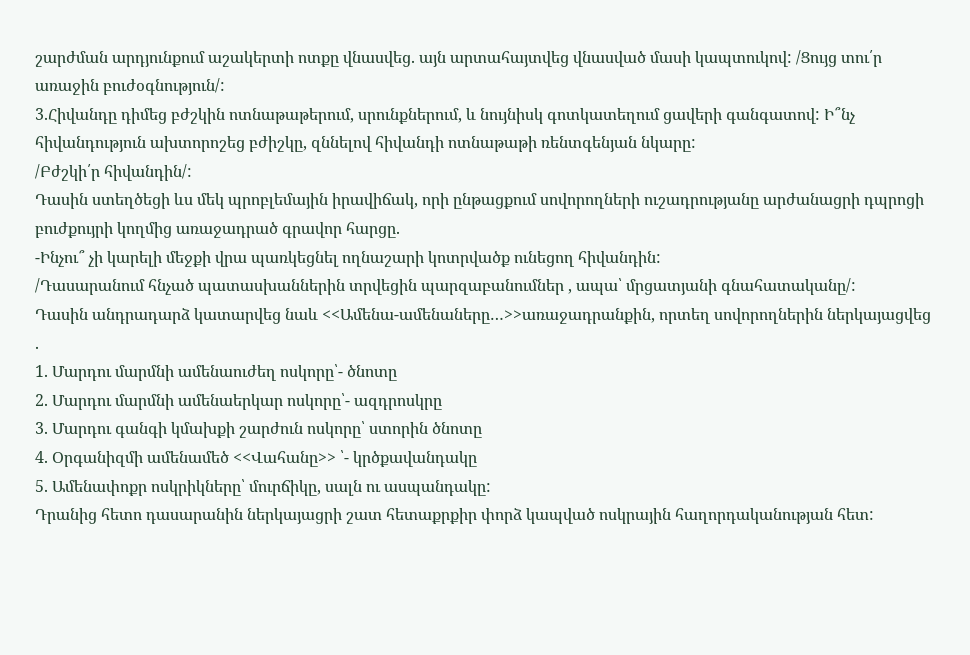շարժման արդյունքում աշակերտի ոտքը վնասվեց. այն արտահայտվեց վնասված մասի կապտուկով: /Ցույց տու՛ր առաջին բուժօգնություն/:
3.Հիվանդը դիմեց բժշկին ոտնաթաթերում, սրունքներում, և նույնիսկ գոտկատեղում ցավերի գանգատով: Ի՞նչ հիվանդություն ախտորոշեց բժիշկը, զննելով հիվանդի ոտնաթաթի ռենտգենյան նկարը:
/Բժշկի՛ր հիվանդին/:
Դասին ստեղծեցի ևս մեկ պրոբլեմային իրավիճակ, որի ընթացքում սովորողների ուշադրությանը արժանացրի դպրոցի բուժքույրի կողմից առաջադրած գրավոր հարցը.
-Ինչու՞ չի կարելի մեջքի վրա պառկեցնել ողնաշարի կոտրվածք ունեցող հիվանդին:
/Դասարանում հնչած պատասխաններին տրվեցին պարզաբանումներ , ապա՝ մրցատյանի գնահատականը/:
Դասին անդրադարձ կատարվեց նաև <<Ամենա-ամենաները…>>առաջադրանքին, որտեղ սովորողներին ներկայացվեց .
1. Մարդու մարմնի ամենաուժեղ ոսկորը՝- ծնոտը
2. Մարդու մարմնի ամենաերկար ոսկորը՝- ազդրոսկրը
3. Մարդու գանգի կմախքի շարժուն ոսկորը՝ ստորին ծնոտը
4. Օրգանիզմի ամենամեծ <<Վահանը>> ՝- կրծքավանդակը
5. Ամենափոքր ոսկրիկները՝ մուրճիկը, սալն ու ասպանդակը:
Դրանից հետո դասարանին ներկայացրի շատ հետաքրքիր փորձ կապված ոսկրային հաղորդականության հետ: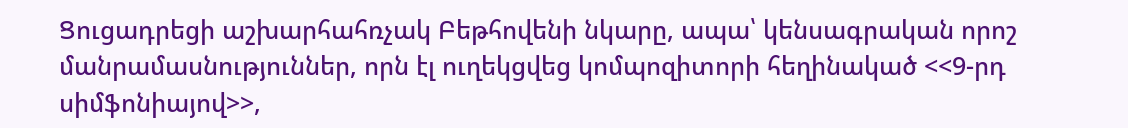Ցուցադրեցի աշխարհահռչակ Բեթհովենի նկարը, ապա՝ կենսագրական որոշ մանրամասնություններ, որն էլ ուղեկցվեց կոմպոզիտորի հեղինակած <<9-րդ սիմֆոնիայով>>,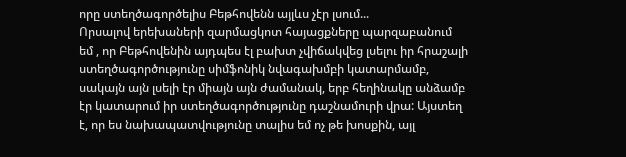որը ստեղծագործելիս Բեթհովենն այլևս չէր լսում...
Որսալով երեխաների զարմացկոտ հայացքները պարզաբանում եմ , որ Բեթհովենին այդպես էլ բախտ չվիճակվեց լսելու իր հրաշալի ստեղծագործությունը սիմֆոնիկ նվագախմբի կատարմամբ, սակայն այն լսելի էր միայն այն ժամանակ, երբ հեղինակը անձամբ էր կատարում իր ստեղծագործությունը դաշնամուրի վրա: Այստեղ է, որ ես նախապատվությունը տալիս եմ ոչ թե խոսքին, այլ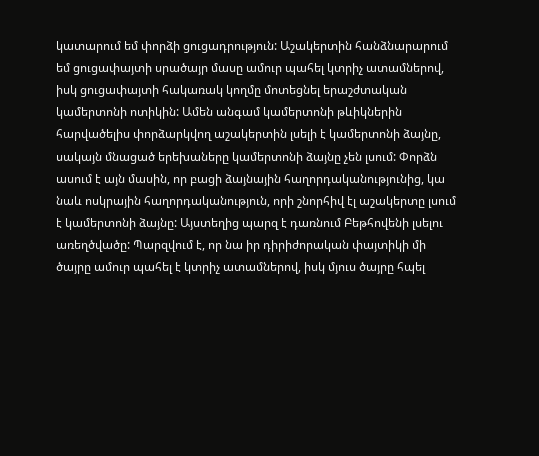կատարում եմ փորձի ցուցադրություն: Աշակերտին հանձնարարում եմ ցուցափայտի սրածայր մասը ամուր պահել կտրիչ ատամներով, իսկ ցուցափայտի հակառակ կողմը մոտեցնել երաշժտական կամերտոնի ոտիկին: Ամեն անգամ կամերտոնի թևիկներին հարվածելիս փորձարկվող աշակերտին լսելի է կամերտոնի ձայնը, սակայն մնացած երեխաները կամերտոնի ձայնը չեն լսում: Փորձն ասում է այն մասին, որ բացի ձայնային հաղորդականությունից, կա նաև ոսկրային հաղորդականություն, որի շնորհիվ էլ աշակերտը լսում է կամերտոնի ձայնը: Այստեղից պարզ է դառնում Բեթհովենի լսելու առեղծվածը: Պարզվում է, որ նա իր դիրիժորական փայտիկի մի ծայրը ամուր պահել է կտրիչ ատամներով, իսկ մյուս ծայրը հպել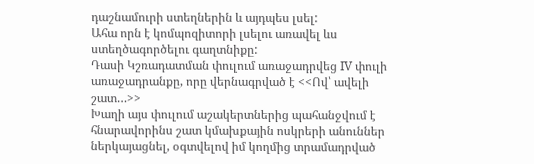դաշնամուրի ստեղներին և այդպես լսել:
Ահա որն է կոմպոզիտորի լսելու առավել ևս ստեղծագործելու գաղտնիքը:
Դասի Կշռադատման փուլում առաջադրվեց IV փուլի առաջադրանքը, որը վերնագրված է <<Ով՝ ավելի շատ…>>
Խաղի այս փուլում աշակերտներից պահանջվում է հնարավորինս շատ կմախքային ոսկրերի անուններ ներկայացնել, օգտվելով իմ կողմից տրամադրված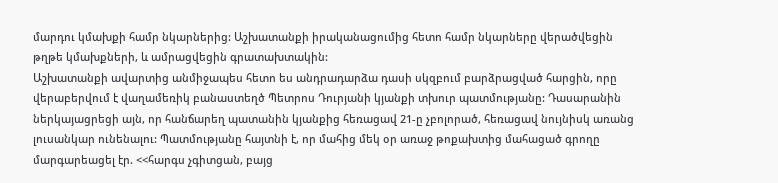մարդու կմախքի համր նկարներից: Աշխատանքի իրականացումից հետո համր նկարները վերածվեցին թղթե կմախքների, և ամրացվեցին գրատախտակին:
Աշխատանքի ավարտից անմիջապես հետո ես անդրադարձա դասի սկզբում բարձրացված հարցին, որը վերաբերվում է վաղամեռիկ բանաստեղծ Պետրոս Դուրյանի կյանքի տխուր պատմությանը: Դասարանին ներկայացրեցի այն, որ հանճարեղ պատանին կյանքից հեռացավ 21-ը չբոլորած, հեռացավ նույնիսկ առանց լուսանկար ունենալու: Պատմությանը հայտնի է, որ մահից մեկ օր առաջ թոքախտից մահացած գրողը մարգարեացել էր. <<հարգս չգիտցան, բայց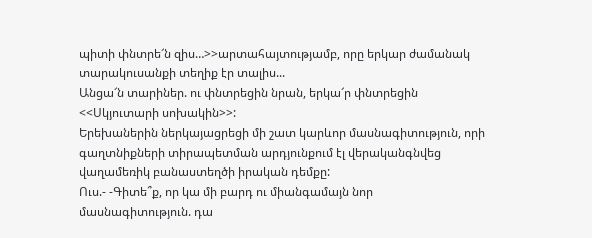պիտի փնտրե՜ն զիս…>>արտահայտությամբ, որը երկար ժամանակ տարակուսանքի տեղիք էր տալիս...
Անցա՜ն տարիներ. ու փնտրեցին նրան, երկա՜ր փնտրեցին <<Սկյուտարի սոխակին>>:
Երեխաներին ներկայացրեցի մի շատ կարևոր մասնագիտություն, որի գաղտնիքների տիրապետման արդյունքում էլ վերականգնվեց վաղամեռիկ բանաստեղծի իրական դեմքը:
Ուս.- -Գիտե՞ք, որ կա մի բարդ ու միանգամայն նոր մասնագիտություն. դա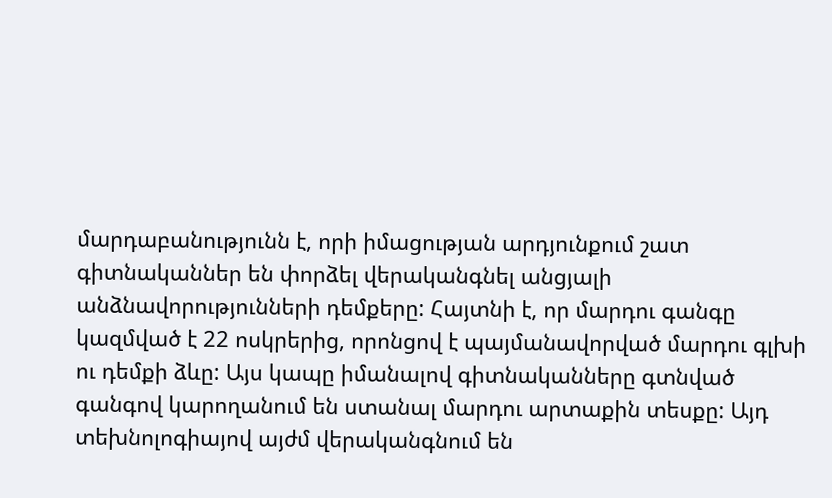մարդաբանությունն է, որի իմացության արդյունքում շատ գիտնականներ են փորձել վերականգնել անցյալի անձնավորությունների դեմքերը: Հայտնի է, որ մարդու գանգը կազմված է 22 ոսկրերից, որոնցով է պայմանավորված մարդու գլխի ու դեմքի ձևը: Այս կապը իմանալով գիտնականները գտնված գանգով կարողանում են ստանալ մարդու արտաքին տեսքը: Այդ տեխնոլոգիայով այժմ վերականգնում են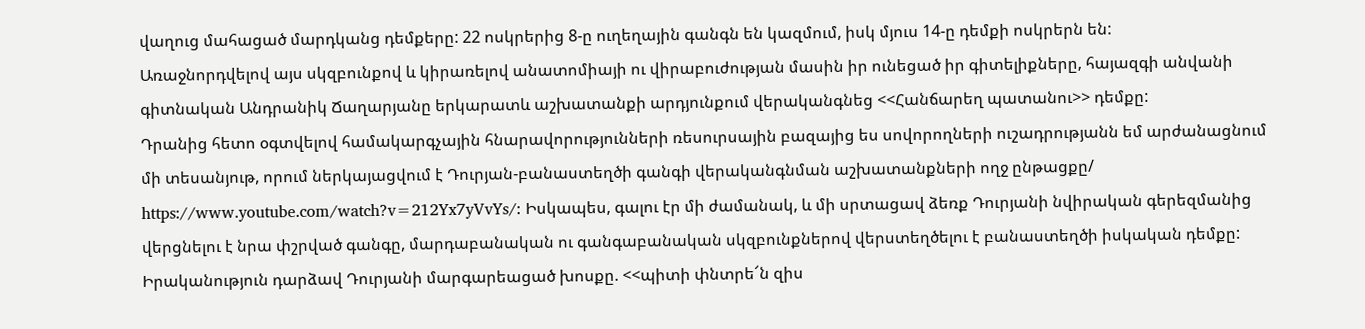վաղուց մահացած մարդկանց դեմքերը: 22 ոսկրերից 8-ը ուղեղային գանգն են կազմում, իսկ մյուս 14-ը դեմքի ոսկրերն են:
Առաջնորդվելով այս սկզբունքով և կիրառելով անատոմիայի ու վիրաբուժության մասին իր ունեցած իր գիտելիքները, հայազգի անվանի գիտնական Անդրանիկ Ճաղարյանը երկարատև աշխատանքի արդյունքում վերականգնեց <<Հանճարեղ պատանու>> դեմքը:
Դրանից հետո օգտվելով համակարգչային հնարավորությունների ռեսուրսային բազայից ես սովորողների ուշադրությանն եմ արժանացնում մի տեսանյութ, որում ներկայացվում է Դուրյան-բանաստեղծի գանգի վերականգնման աշխատանքների ողջ ընթացքը/ https://www.youtube.com/watch?v=212Yx7yVvYs/: Իսկապես, գալու էր մի ժամանակ, և մի սրտացավ ձեռք Դուրյանի նվիրական գերեզմանից վերցնելու է նրա փշրված գանգը, մարդաբանական ու գանգաբանական սկզբունքներով վերստեղծելու է բանաստեղծի իսկական դեմքը: Իրականություն դարձավ Դուրյանի մարգարեացած խոսքը. <<պիտի փնտրե՜ն զիս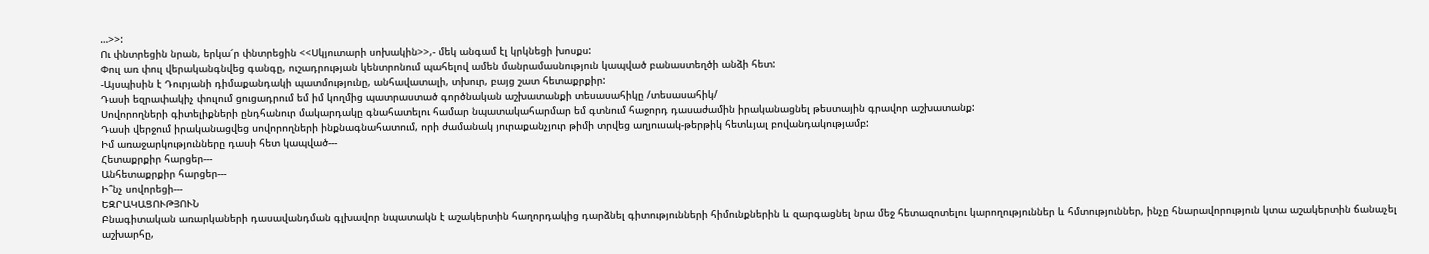…>>:
Ու փնտրեցին նրան, երկա՜ր փնտրեցին <<Սկյուտարի սոխակին>>,- մեկ անգամ էլ կրկնեցի խոսքս:
Փուլ առ փուլ վերականգնվեց գանգը, ուշադրության կենտրոնում պահելով ամեն մանրամասնություն կապված բանաստեղծի անձի հետ:
-Այսպիսին է Դուրյանի դիմաքանդակի պատմությունը, անհավատալի, տխուր, բայց շատ հետաքրքիր:
Դասի եզրափակիչ փուլում ցուցադրում եմ իմ կողմից պատրաստած գործնական աշխատանքի տեսասահիկը /տեսասահիկ/
Սովորողների գիտելիքների ընդհանուր մակարդակը գնահատելու համար նպատակահարմար եմ գտնում հաջորդ դասաժամին իրականացնել թեստային գրավոր աշխատանք:
Դասի վերջում իրականացվեց սովորողների ինքնագնահատում, որի ժամանակ յուրաքանչյուր թիմի տրվեց աղյուսակ-թերթիկ հետևյալ բովանդակությամբ:
Իմ առաջարկությունները դասի հետ կապված---
Հետաքրքիր հարցեր---
Անհետաքրքիր հարցեր---
Ի՞նչ սովորեցի---
ԵԶՐԱԿԱՑՈՒԹՅՈՒՆ
Բնագիտական առարկաների դասավանդման գլխավոր նպատակն է աշակերտին հաղորդակից դարձնել գիտությունների հիմունքներին և զարգացնել նրա մեջ հետազոտելու կարողություններ և հմտություններ, ինչը հնարավորություն կտա աշակերտին ճանաչել աշխարհը,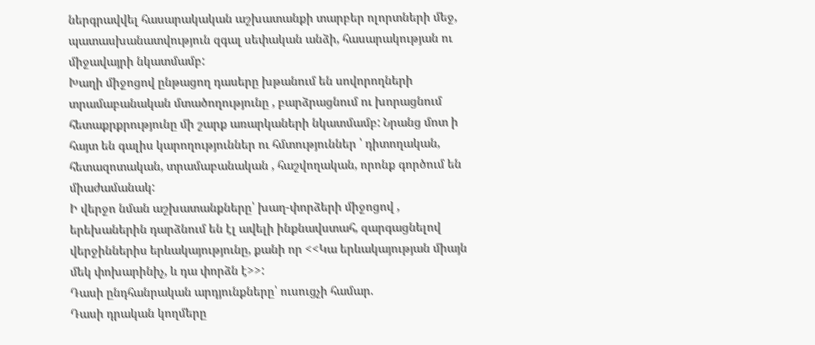ներգրավվել հասարակական աշխատանքի տարբեր ոլորտների մեջ, պատասխանատվություն զգալ սեփական անձի, հասարակության ու միջավայրի նկատմամբ:
Խաղի միջոցով ընթացող դասերը խթանում են սովորողների տրամաբանական մտածողությունը , բարձրացնում ու խորացնում հետաքրքրությունը մի շարք առարկաների նկատմամբ: Նրանց մոտ ի հայտ են գալիս կարողություններ ու հմտություններ ՝ դիտողական, հետազոտական, տրամաբանական , հաշվողական, որոնք գործում են միաժամանակ:
Ի վերջո նման աշխատանքները՝ խաղ-փորձերի միջոցով , երեխաներին դարձնում են էլ ավելի ինքնավստահ, զարգացնելով վերջիններիս երևակայությունը, քանի որ <<Կա երևակայության միայն մեկ փոխարինիչ, և դա փորձն է>>:
Դասի ընդհանրական արդյունքները՝ ուսուցչի համար.
Դասի դրական կողմերը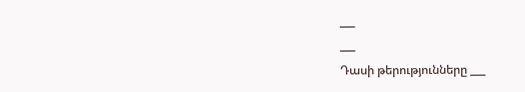___
___
Դասի թերությունները ___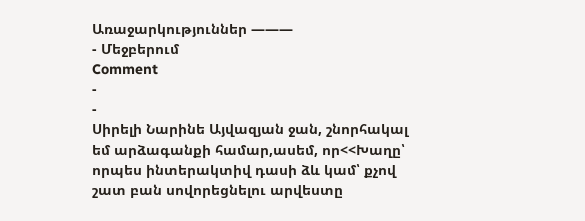Առաջարկություններ ———
- Մեջբերում
Comment
-
-
Սիրելի Նարինե Այվազյան ջան, շնորհակալ եմ արձագանքի համար,ասեմ, որ<<Խաղը՝ որպես ինտերակտիվ դասի ձև կամ՝ քչով շատ բան սովորեցնելու արվեստը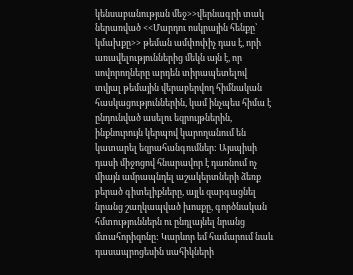կենսաբանության մեջ>>վերնագրի տակ ներառված <<Մարդու ոսկրային հենքը՝ կմախքը>> թեման ամփոփիչ դաս է, որի առավելություններից մեկն այն է, որ սովորողները արդեն տիրապետելով տվյալ թեմային վերաբերվող հիմնական հասկացություններին, կամ ինչպես հիմա է ընդունված ասելու եզրույթներին, ինքնուրույն կերպով կարողանում են կատարել եզրահանգումներ: Այսպիսի դասի միջոցով հնարավոր է դառնում ոչ միայն ամրապնդել աշակերտների ձեռք բերած գիտելիքները, այլև զարգացնել նրանց շաղկապված խոսքը, գործնական հմտություններն ու ընդլայնել նրանց մտահորիզոնը: Կարևոր եմ համարում նաև դասապրոցեսին սահիկների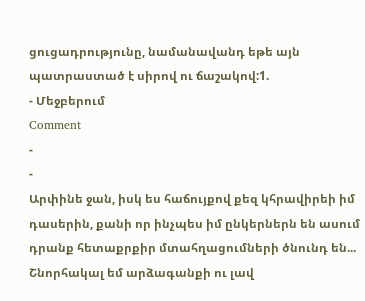ցուցադրությունը, նամանավանդ եթե այն պատրաստած է սիրով ու ճաշակով:1.
- Մեջբերում
Comment
-
-
Արփինե ջան, իսկ ես հաճույքով քեզ կհրավիրեի իմ դասերին, քանի որ ինչպես իմ ընկերներն են ասում դրանք հետաքրքիր մտահղացումների ծնունդ են...
Շնորհակալ եմ արձագանքի ու լավ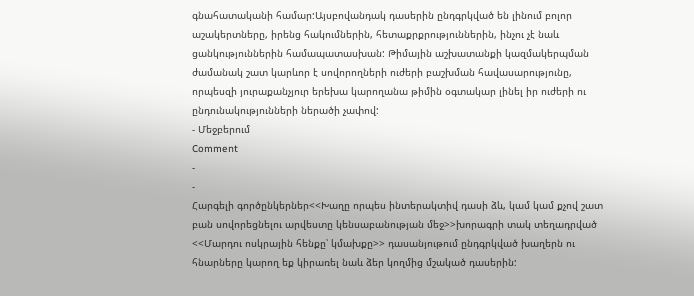գնահատականի համար:Այսբովանդակ դասերին ընդգրկված են լինում բոլոր աշակերտները, իրենց հակումներին, հետաքրքրություններին, ինչու չէ նաև ցանկություններին համապատասխան: Թիմային աշխատանքի կազմակերպման ժամանակ շատ կարևոր է սովորողների ուժերի բաշխման հավասարությունը, որպեսզի յուրաքանչյուր երեխա կարողանա թիմին օգտակար լինել իր ուժերի ու ընդունակությունների ներածի չափով:
- Մեջբերում
Comment
-
-
Հարգելի գործընկերներ<<Խաղը որպես ինտերակտիվ դասի ձև, կամ կամ քչով շատ բան սովորեցնելու արվեստը կենսաբանության մեջ>>խորագրի տակ տեղադրված <<Մարդու ոսկրային հենքը՝ կմախքը>> դասանյութում ընդգրկված խաղերն ու հնարները կարող եք կիրառել նաև ձեր կողմից մշակած դասերին: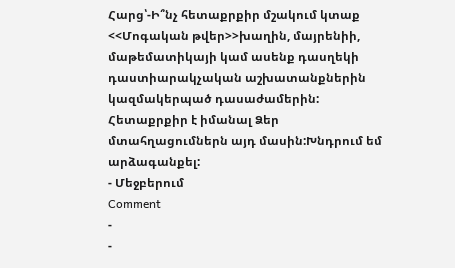Հարց՝-Ի՞նչ հետաքրքիր մշակում կտաք <<Մոգական թվեր>>խաղին, մայրենիի, մաթեմատիկայի կամ ասենք դասղեկի դաստիարակչական աշխատանքներին կազմակերպած դասաժամերին: Հետաքրքիր է իմանալ Ձեր մտահղացումներն այդ մասին:Խնդրում եմ արձագանքել:
- Մեջբերում
Comment
-
-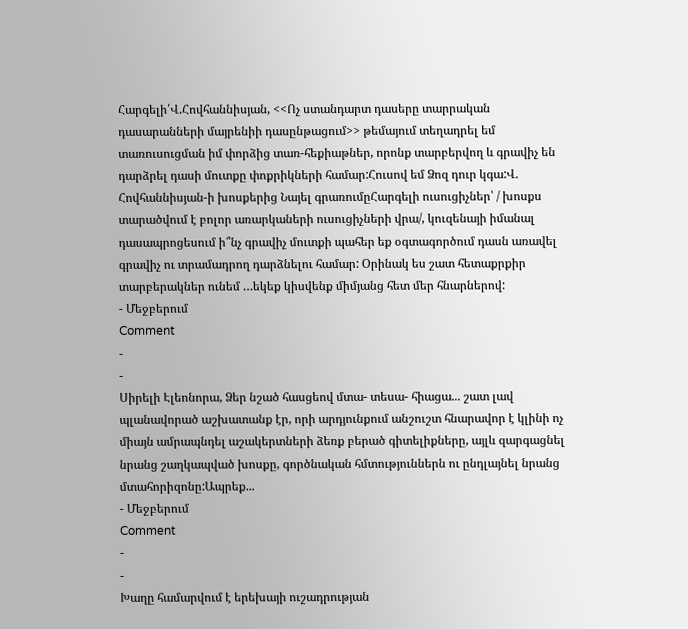Հարգելի՛Վ.Հովհաննիսյան, <<Ոչ ստանդարտ դասերը տարրական դասարանների մայրենիի դասընթացում>> թեմայում տեղադրել եմ տառուսուցման իմ փորձից տառ-հեքիաթներ, որոնք տարբերվող և գրավիչ են դարձրել դասի մուտքը փոքրիկների համար:Հուսով եմ Ձոզ դուր կգա:Վ. Հովհաննիսյան-ի խոսքերից Նայել գրառումըՀարգելի ուսուցիչներ՝ / խոսքս տարածվում է բոլոր առարկաների ուսուցիչների վրա/, կուզենայի իմանալ դասապրոցեսում ի՞նչ գրավիչ մուտքի պահեր եք օգտագործում դասն առավել գրավիչ ու տրամադրող դարձնելու համար: Օրինակ ես շատ հետաքրքիր տարբերակներ ունեմ …եկեք կիսվենք միմյանց հետ մեր հնարներով:
- Մեջբերում
Comment
-
-
Սիրելի Էլեոնորա, Ձեր նշած հասցեով մտա- տեսա- հիացա... շատ լավ պլանավորած աշխատանք էր, որի արդյունքում անշուշտ հնարավոր է կլինի ոչ միայն ամրապնդել աշակերտների ձեռք բերած գիտելիքները, այլև զարգացնել նրանց շաղկապված խոսքը, գործնական հմտություններն ու ընդլայնել նրանց մտահորիզոնը:Ապրեք...
- Մեջբերում
Comment
-
-
Խաղը համարվում է երեխայի ուշադրության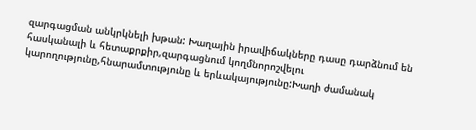զարգացման անկրկնելի խթան: Խաղային իրավիճակները դասը դարձնում են հասկանալի և հետաքրքիր,զարգացնում կողմնորոշվելու կարողությունը,հնարամտությունը և երևակայությունը:Խաղի ժամանակ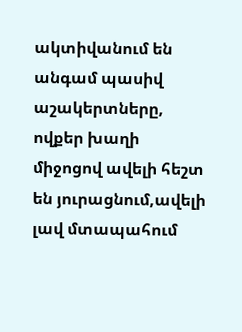ակտիվանում են անգամ պասիվ աշակերտները, ովքեր խաղի միջոցով ավելի հեշտ են յուրացնում,ավելի լավ մտապահում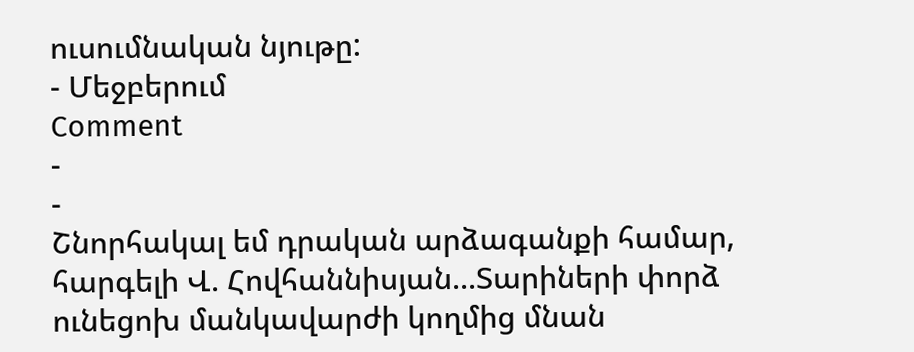ուսումնական նյութը:
- Մեջբերում
Comment
-
-
Շնորհակալ եմ դրական արձագանքի համար, հարգելի Վ. Հովհաննիսյան...Տարիների փորձ ունեցոխ մանկավարժի կողմից մնան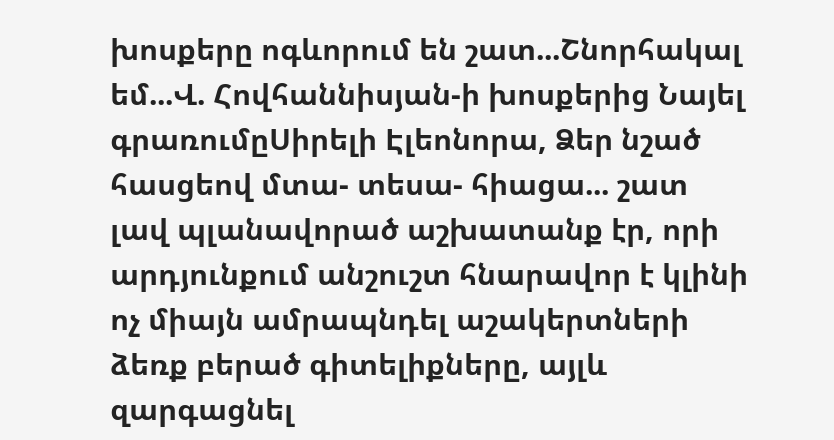խոսքերը ոգևորում են շատ...Շնորհակալ եմ...Վ. Հովհաննիսյան-ի խոսքերից Նայել գրառումըՍիրելի Էլեոնորա, Ձեր նշած հասցեով մտա- տեսա- հիացա... շատ լավ պլանավորած աշխատանք էր, որի արդյունքում անշուշտ հնարավոր է կլինի ոչ միայն ամրապնդել աշակերտների ձեռք բերած գիտելիքները, այլև զարգացնել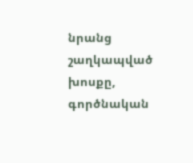նրանց շաղկապված խոսքը, գործնական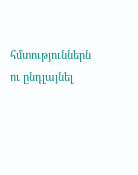հմտություններն ու ընդլայնել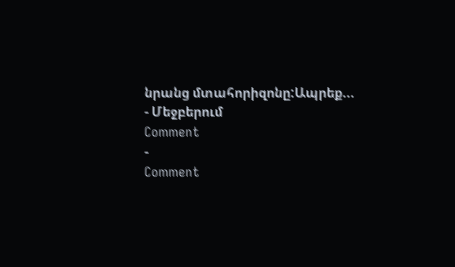նրանց մտահորիզոնը:Ապրեք...
- Մեջբերում
Comment
-
Comment